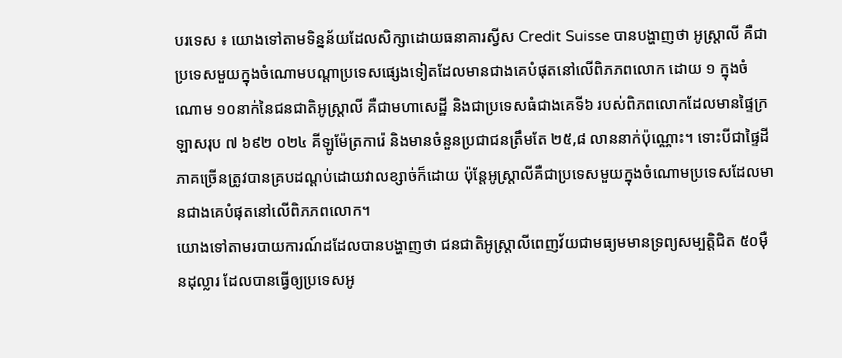បរទេស ៖ យោងទៅតាមទិន្នន័យដែលសិក្សាដោយធនាគារស្វីស Credit Suisse បានបង្ហាញថា អូស្ត្រាលី គឺជាប្រទេសមួយក្នុងចំណោមបណ្តាប្រទេសផ្សេងទៀតដែលមានជាងគេបំផុតនៅលើពិភភពលោក ដោយ ១ ក្នុងចំណោម ១០នាក់នៃជនជាតិអូស្ត្រាលី គឺជាមហាសេដ្ឋី និងជាប្រទេសធំជាងគេទី៦ របស់ពិភពលោកដែលមានផ្ទៃក្រឡាសរុប ៧ ៦៩២ ០២៤ គីឡូម៉ែត្រការ៉េ និងមានចំនួនប្រជាជនត្រឹមតែ ២៥,៨ លាននាក់ប៉ុណ្ណោះ។ ទោះបីជាផ្ទៃដីភាគច្រើនត្រូវបានគ្របដណ្ដប់ដោយវាលខ្សាច់ក៏ដោយ ប៉ុន្តែអូស្ត្រាលីគឺជាប្រទេសមួយក្នុងចំណោមប្រទេសដែលមានជាងគេបំផុតនៅលើពិភភពលោក។
យោងទៅតាមរបាយការណ៍ដដែលបានបង្ហាញថា ជនជាតិអូស្ត្រាលីពេញវ័យជាមធ្យមមានទ្រព្យសម្បត្តិជិត ៥០ម៉ឺនដុល្លារ ដែលបានធ្វើឲ្យប្រទេសអូ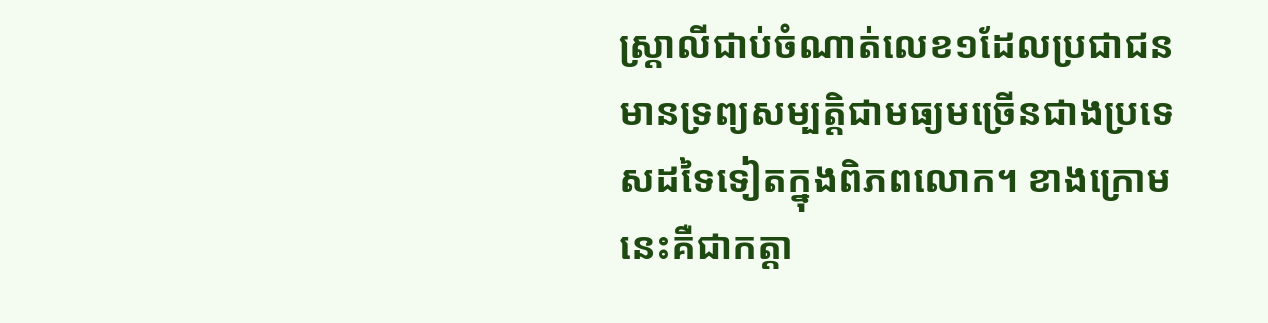ស្ត្រាលីជាប់ចំណាត់លេខ១ដែលប្រជាជនមានទ្រព្យសម្បត្តិជាមធ្យមច្រើនជាងប្រទេសដទៃទៀតក្នុងពិភពលោក។ ខាងក្រោមនេះគឺជាកត្តា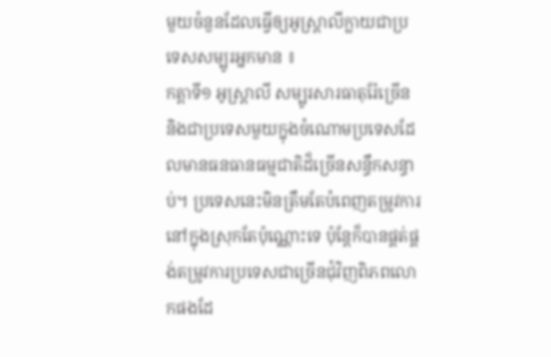មួយចំនួនដែលធ្វើឲ្យអូស្ត្រាលីក្លាយជាប្រទេសសម្បូរអ្នកមាន ៖
កត្តាទី១ អូស្ត្រាលី សម្បូរសារធាតុរ៉ែច្រើន និងជាប្រទេសមួយក្នុងចំណោមប្រទេសដែលមានធនធានធម្មជាតិដ៏ច្រើនសន្ធឹកសន្ធាប់។ ប្រទេសនេះមិនត្រឹមតែបំពេញតម្រូវការនៅក្នុងស្រុកតែប៉ុណ្ណោះទេ ប៉ុន្តែក៏បានផ្គត់ផ្គង់តម្រូវការប្រទេសជាច្រើនជុំវិញពិភពលោកផងដែ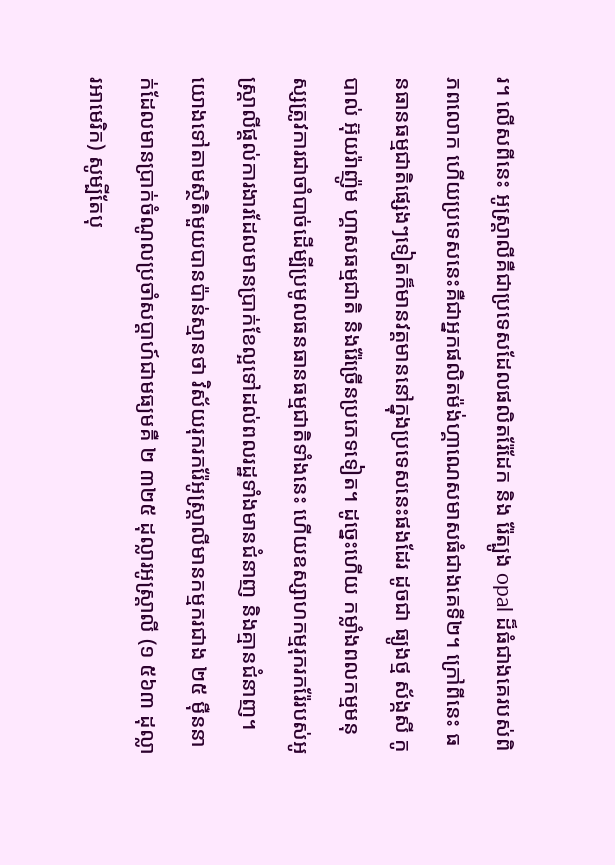រ។ លើសពីនេះ អូស្ត្រាលីគឺជាប្រទេសដែលផលិតរ៉ែដែក និង រ៉ែត្បូង opal ដ៏ធំជាងគេរបស់ពិភពលោក ហើយប្រទេសនេះគឺជាអ្នកផលិតម៉ង់ហ្គាណេសមាសធំជាងគេទី២។ ក្រៅពីនេះ ធនធានធម្មជាតិផ្សេងៗទៀតក៏មានវត្តមាននៅក្នុងប្រទេសនេះផងដែរ ដូចជា ធ្យូងថ្ម ស័ង្កសី កូបាល់ អ៊ុយរ៉ាញ៉ូម ហ្គាសធម្មជាតិ និងរ៉ែច្រើនប្រភេទទៀត។ ដូច្នេះហើយ កម្លាំងពលកម្មមនុស្សត្រូវការជាចាំបាច់ដើម្បីប្រមូលធនធានធម្មជាតិទាំងនេះ ហើយឧស្សាហកម្មរុករករ៉ែរបស់អូស្ត្រាលីផ្ដល់ការងារដែលមានប្រាក់ខែល្អទៅដល់ពលរដ្ឋទាំងមានជំនាញ និងគ្មានជំនាញ។
យោងទៅតាមស្ថិតិមួយបានប៉ាន់ស្មានថា វិស័យរុករករ៉ែអូស្ត្រាលីមានកម្មករជាង ២៥ ម៉ឺននាក់ដែលមានប្រាក់ចំណូលប្រចាំសប្តាហ៍ជាមធ្យមគឺ ២ ៣២៥ ដុល្លារអូស្ត្រាលី (១ ៥៦៣ ដុល្លារអាមេរិក) សូម្បីតែបុ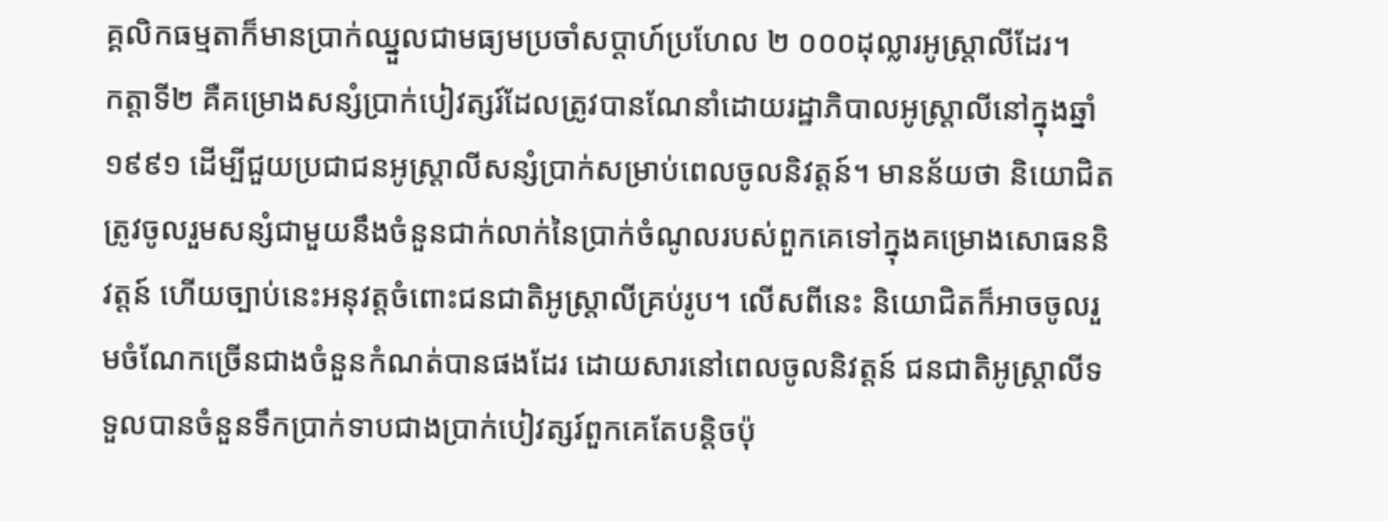គ្គលិកធម្មតាក៏មានប្រាក់ឈ្នួលជាមធ្យមប្រចាំសប្តាហ៍ប្រហែល ២ ០០០ដុល្លារអូស្ត្រាលីដែរ។
កត្តាទី២ គឺគម្រោងសន្សំប្រាក់បៀវត្សរ៍ដែលត្រូវបានណែនាំដោយរដ្ឋាភិបាលអូស្ត្រាលីនៅក្នុងឆ្នាំ១៩៩១ ដើម្បីជួយប្រជាជនអូស្ត្រាលីសន្សំប្រាក់សម្រាប់ពេលចូលនិវត្តន៍។ មានន័យថា និយោជិតត្រូវចូលរួមសន្សំជាមួយនឹងចំនួនជាក់លាក់នៃប្រាក់ចំណូលរបស់ពួកគេទៅក្នុងគម្រោងសោធននិវត្តន៍ ហើយច្បាប់នេះអនុវត្តចំពោះជនជាតិអូស្ត្រាលីគ្រប់រូប។ លើសពីនេះ និយោជិតក៏អាចចូលរួមចំណែកច្រើនជាងចំនួនកំណត់បានផងដែរ ដោយសារនៅពេលចូលនិវត្តន៍ ជនជាតិអូស្ត្រាលីទទួលបានចំនួនទឹកប្រាក់ទាបជាងប្រាក់បៀវត្សរ៍ពួកគេតែបន្តិចប៉ុ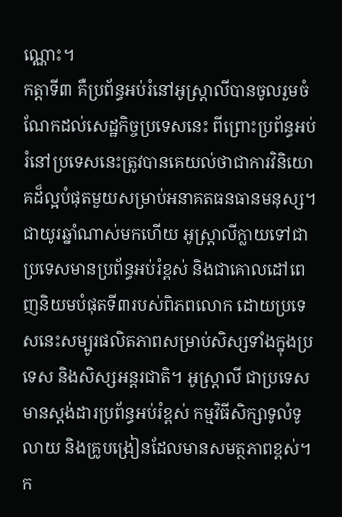ណ្ណោះ។
កត្តាទី៣ គឺប្រព័ន្ធអប់រំនៅអូស្ត្រាលីបានចូលរួមចំណែកដល់សេដ្ឋកិច្ចប្រទេសនេះ ពីព្រោះប្រព័ន្ធអប់រំនៅប្រទេសនេះត្រូវបានគេយល់ថាជាការវិនិយោគដ៏ល្អបំផុតមួយសម្រាប់អនាគតធនធានមនុស្ស។ ជាយូរឆ្នាំណាស់មកហើយ អូស្រ្តាលីក្លាយទៅជាប្រទេសមានប្រព័ន្ធអប់រំខ្ពស់ និងជាគោលដៅពេញនិយមបំផុតទី៣របស់ពិភពលោក ដោយប្រទេសនេះសម្បូរផលិតភាពសម្រាប់សិស្សទាំងក្នុងប្រទេស និងសិស្សអន្តរជាតិ។ អូស្រ្តាលី ជាប្រទេសមានស្តង់ដារប្រព័ន្ធអប់រំខ្ពស់ កម្មវិធីសិក្សាទូលំទូលាយ និងគ្រូបង្រៀនដែលមានសមត្ថភាពខ្ពស់។ ក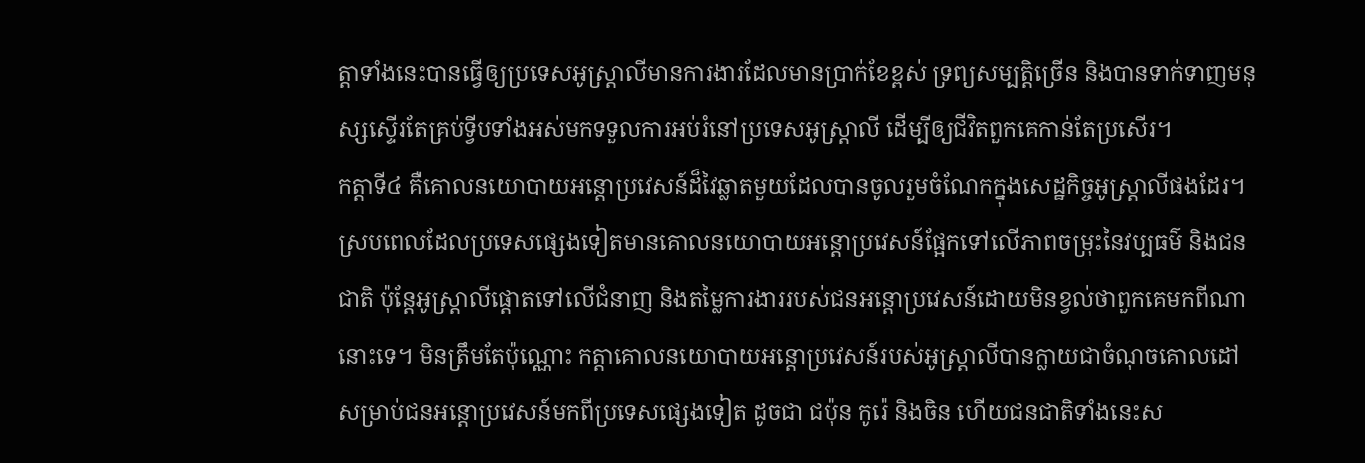ត្តាទាំងនេះបានធ្វើឲ្យប្រទេសអូស្ត្រាលីមានការងារដែលមានប្រាក់ខែខ្ពស់ ទ្រព្យសម្បត្តិច្រើន និងបានទាក់ទាញមនុស្សស្ទើរតែគ្រប់ទ្វីបទាំងអស់មកទទួលការអប់រំនៅប្រទេសអូស្ត្រាលី ដើម្បីឲ្យជីវិតពួកគេកាន់តែប្រសើរ។
កត្តាទី៤ គឺគោលនយោបាយអន្តោប្រវេសន៍ដ៏វៃឆ្លាតមួយដែលបានចូលរួមចំណែកក្នុងសេដ្ឋកិច្ចអូស្រ្តាលីផងដែរ។ ស្របពេលដែលប្រទេសផ្សេងទៀតមានគោលនយោបាយអន្តោប្រវេសន៍ផ្អែកទៅលើភាពចម្រុះនៃវប្បធម៌ និងជនជាតិ ប៉ុន្តែអូស្ត្រាលីផ្ដោតទៅលើជំនាញ និងតម្លៃការងាររបស់ជនអន្តោប្រវេសន៍ដោយមិនខ្វល់ថាពួកគេមកពីណានោះទេ។ មិនត្រឹមតែប៉ុណ្ណោះ កត្តាគោលនយោបាយអន្តោប្រវេសន៍របស់អូស្ត្រាលីបានក្លាយជាចំណុចគោលដៅសម្រាប់ជនអន្តោប្រវេសន៍មកពីប្រទេសផ្សេងទៀត ដូចជា ជប៉ុន កូរ៉េ និងចិន ហើយជនជាតិទាំងនេះស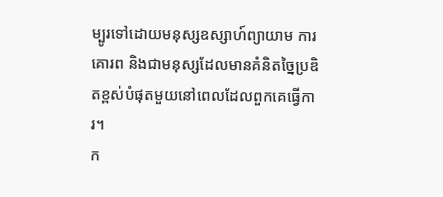ម្បូរទៅដោយមនុស្សឧស្សាហ៍ព្យាយាម ការគោរព និងជាមនុស្សដែលមានគំនិតច្នៃប្រឌិតខ្ពស់បំផុតមួយនៅពេលដែលពួកគេធ្វើការ។
ក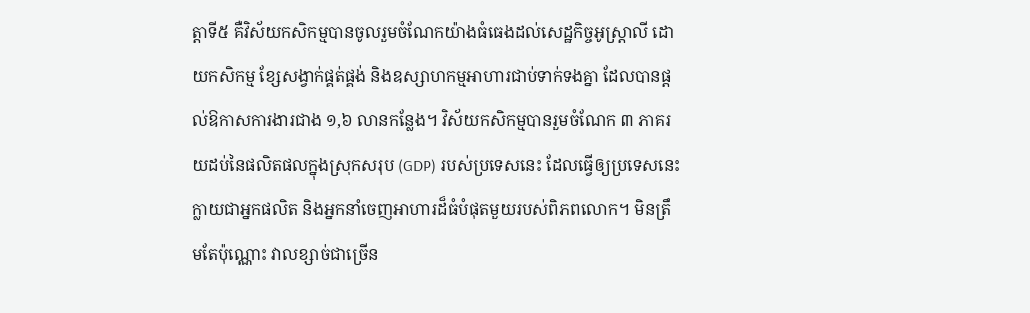ត្តាទី៥ គឺវិស័យកសិកម្មបានចូលរួមចំណែកយ៉ាងធំធេងដល់សេដ្ឋកិច្ចអូស្ត្រាលី ដោយកសិកម្ម ខ្សែសង្វាក់ផ្គត់ផ្គង់ និងឧស្សាហកម្មអាហារជាប់ទាក់ទងគ្នា ដែលបានផ្ដល់ឱកាសការងារជាង ១,៦ លានកន្លែង។ វិស័យកសិកម្មបានរួមចំណែក ៣ ភាគរយដប់នៃផលិតផលក្នុងស្រុកសរុប (GDP) របស់ប្រទេសនេះ ដែលធ្វើឲ្យប្រទេសនេះក្លាយជាអ្នកផលិត និងអ្នកនាំចេញអាហារដ៏ធំបំផុតមួយរបស់ពិភពលោក។ មិនត្រឹមតែប៉ុណ្ណោះ វាលខ្សាច់ជាច្រើន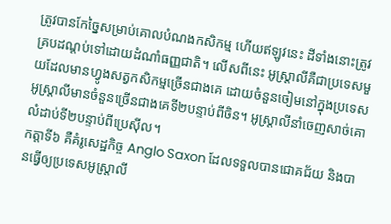ត្រូវបានកែច្នៃសម្រាប់គោលបំណងកសិកម្ម ហើយឥឡូវនេះ ដីទាំងនោះត្រូវគ្របដណ្តប់ទៅដោយដំណាំធញ្ញជាតិ។ លើសពីនេះ អូស្ត្រាលីគឺជាប្រទេសមួយដែលមានហ្វូងសត្វកសិកម្មច្រើនជាងគេ ដោយចំនួនចៀមនៅក្នុងប្រទេសអូស្ត្រាលីមានចំនួនច្រើនជាងគេទី២បន្ទាប់ពីចិន។ អូស្ត្រាលីនាំចេញសាច់គោលំដាប់ទី២បន្ទាប់ពីប្រេស៊ីល។
កត្តាទី៦ គឺគំរូសេដ្ឋកិច្ច Anglo Saxon ដែលទទួលបានជោគជ័យ និងបានធ្វើឲ្យប្រទេសអូស្ត្រាលី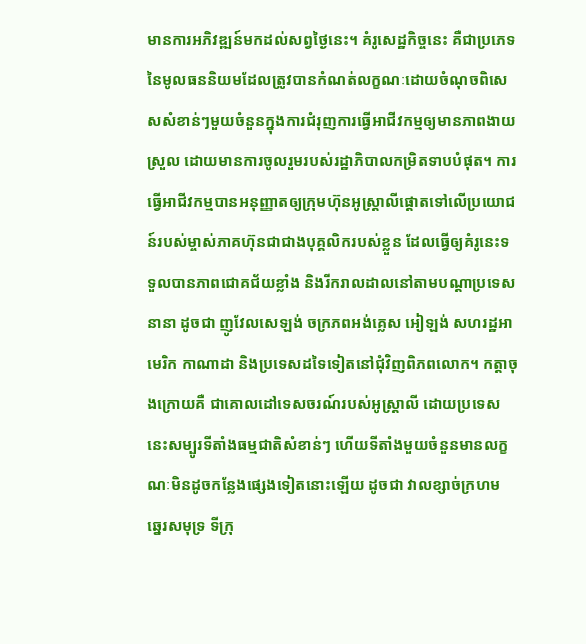មានការអភិវឌ្ឍន៍មកដល់សព្វថ្ងៃនេះ។ គំរូសេដ្ឋកិច្ចនេះ គឺជាប្រភេទនៃមូលធននិយមដែលត្រូវបានកំណត់លក្ខណៈដោយចំណុចពិសេសសំខាន់ៗមួយចំនួនក្នុងការជំរុញការធ្វើអាជីវកម្មឲ្យមានភាពងាយស្រួល ដោយមានការចូលរួមរបស់រដ្ឋាភិបាលកម្រិតទាបបំផុត។ ការធ្វើអាជីវកម្មបានអនុញ្ញាតឲ្យក្រុមហ៊ុនអូស្ត្រាលីផ្ដោតទៅលើប្រយោជន៍របស់ម្ចាស់ភាគហ៊ុនជាជាងបុគ្គលិករបស់ខ្លួន ដែលធ្វើឲ្យគំរូនេះទទួលបានភាពជោគជ័យខ្លាំង និងរីករាលដាលនៅតាមបណ្ដាប្រទេសនានា ដូចជា ញូវែលសេឡង់ ចក្រភពអង់គ្លេស អៀឡង់ សហរដ្ឋអាមេរិក កាណាដា និងប្រទេសដទៃទៀតនៅជុំវិញពិភពលោក។ កត្តាចុងក្រោយគឺ ជាគោលដៅទេសចរណ៍របស់អូស្ត្រាលី ដោយប្រទេសនេះសម្បូរទីតាំងធម្មជាតិសំខាន់ៗ ហើយទីតាំងមួយចំនួនមានលក្ខណៈមិនដូចកន្លែងផ្សេងទៀតនោះឡើយ ដូចជា វាលខ្សាច់ក្រហម ឆ្នេរសមុទ្រ ទីក្រុ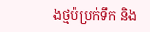ងថ្មប៉ប្រក់ទឹក និង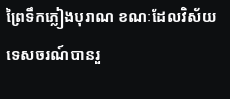ព្រៃទឹកភ្លៀងបុរាណ ខណៈដែលវិស័យទេសចរណ៍បានរួ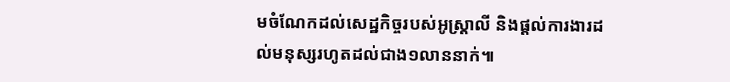មចំណែកដល់សេដ្ឋកិច្ចរបស់អូស្ត្រាលី និងផ្តល់ការងារដល់មនុស្សរហូតដល់ជាង១លាននាក់៕